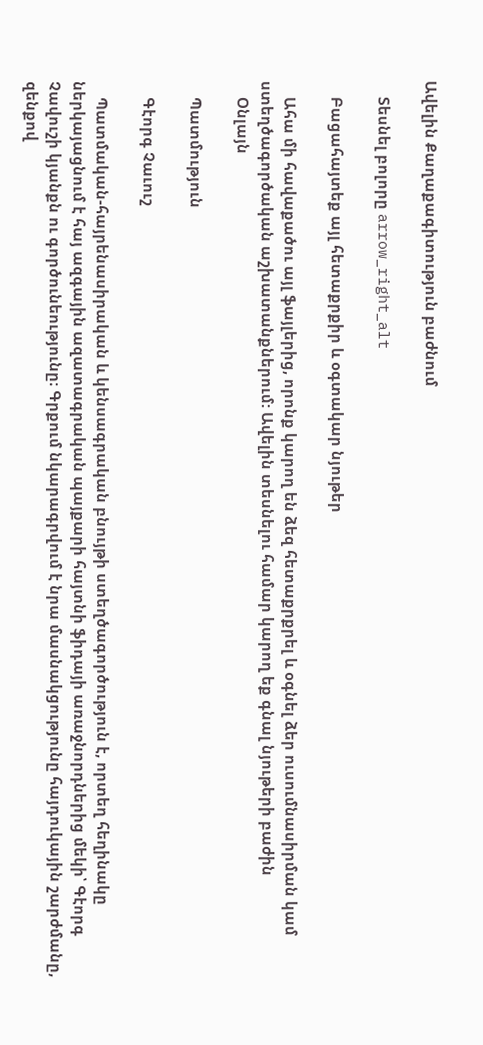Ավելին Քաղաքագիտություն բաժնում

    Տեսնել բոլորը arrow_right_alt

    Բացահայտեք այլ հետաքրքիր և օգտակար նյութեր

    Ահա մի հավաքածու այլ ֆայլերից, որոնք կարող են ձեզ հետաքրքրել և օգնել ձեր ուսումնասիրման կամ ստեղծագործական աշխատանքներում: Ավելին տեսնելու համար կարող եք գնալ նյութերի բաժին
    Օնլայն

    Պատմություն

    Գէորգ Չաւուշ

    Պատմական-հայրենասիրական և կենսագրական բնույթի ստեղծագործություն է, որտեղ հեղինակը ներկայացնում է հայ ազգային ազատագրական պայքարի հայտնի ֆիդայի առաջնորդներից մեկի՝ Գէորգ Չավուշի կյանքն ու գործունեությունը։ Գրքում նկարագրվում է նրա մասնակցությունը հայդուկային շարժմանը, զենքով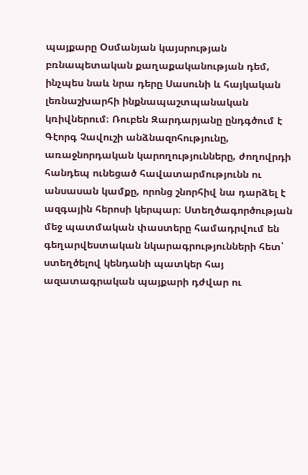պայքարը Օսմանյան կայսրության բռնապետական քաղաքականության դեմ, ինչպես նաև նրա դերը Սասունի և հայկական լեռնաշխարհի ինքնապաշտպանական կռիվներում։ Ռուբեն Զարդարյանը ընդգծում է Գէորգ Չավուշի անձնազոհությունը, առաջնորդական կարողությունները, ժողովրդի հանդեպ ունեցած հավատարմությունն ու անսասան կամքը, որոնց շնորհիվ նա դարձել է ազգային հերոսի կերպար։ Ստեղծագործության մեջ պատմական փաստերը համադրվում են գեղարվեստական նկարագրությունների հետ՝ ստեղծելով կենդանի պատկեր հայ ազատագրական պայքարի դժվար ու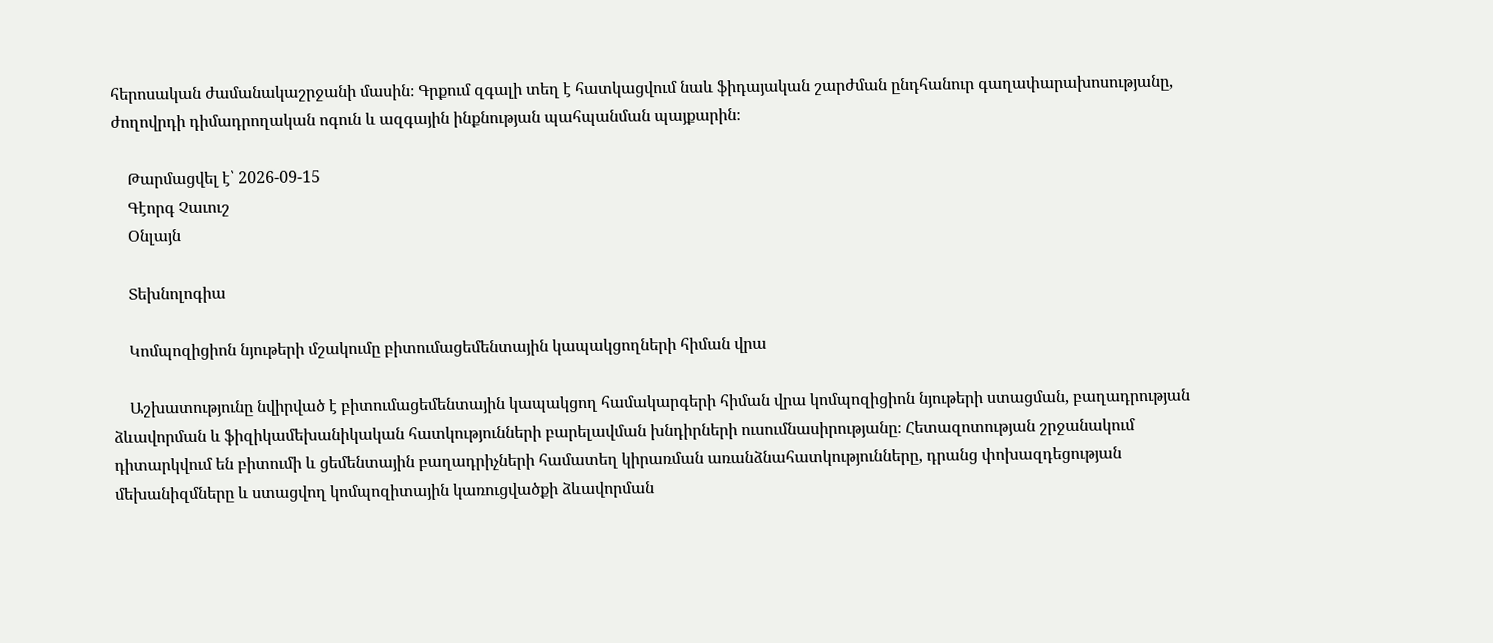հերոսական ժամանակաշրջանի մասին։ Գրքում զգալի տեղ է հատկացվում նաև ֆիդայական շարժման ընդհանուր գաղափարախոսությանը, ժողովրդի դիմադրողական ոգուն և ազգային ինքնության պահպանման պայքարին։

    Թարմացվել է՝ 2026-09-15
    Գէորգ Չաւուշ
    Օնլայն

    Տեխնոլոգիա

    Կոմպոզիցիոն նյութերի մշակումը բիտումացեմենտային կապակցողների հիման վրա

    Աշխատությունը նվիրված է բիտումացեմենտային կապակցող համակարգերի հիման վրա կոմպոզիցիոն նյութերի ստացման, բաղադրության ձևավորման և ֆիզիկամեխանիկական հատկությունների բարելավման խնդիրների ուսումնասիրությանը։ Հետազոտության շրջանակում դիտարկվում են բիտումի և ցեմենտային բաղադրիչների համատեղ կիրառման առանձնահատկությունները, դրանց փոխազդեցության մեխանիզմները և ստացվող կոմպոզիտային կառուցվածքի ձևավորման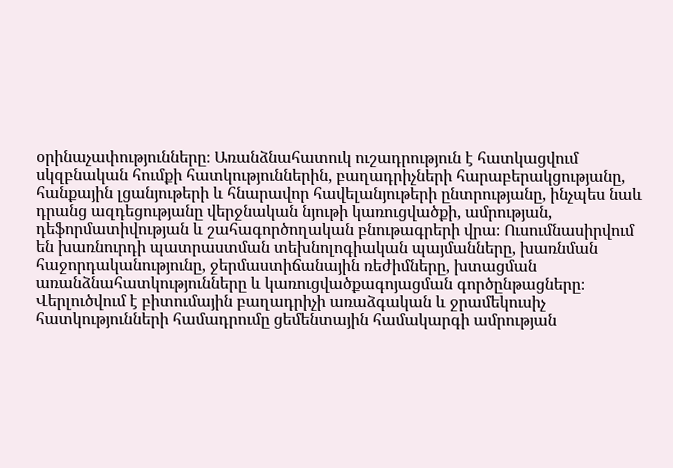օրինաչափությունները։ Առանձնահատուկ ուշադրություն է հատկացվում սկզբնական հումքի հատկություններին, բաղադրիչների հարաբերակցությանը, հանքային լցանյութերի և հնարավոր հավելանյութերի ընտրությանը, ինչպես նաև դրանց ազդեցությանը վերջնական նյութի կառուցվածքի, ամրության, դեֆորմատիվության և շահագործողական բնութագրերի վրա։ Ուսումնասիրվում են խառնուրդի պատրաստման տեխնոլոգիական պայմանները, խառնման հաջորդականությունը, ջերմաստիճանային ռեժիմները, խտացման առանձնահատկությունները և կառուցվածքագոյացման գործընթացները։ Վերլուծվում է բիտումային բաղադրիչի առաձգական և ջրամեկուսիչ հատկությունների համադրումը ցեմենտային համակարգի ամրության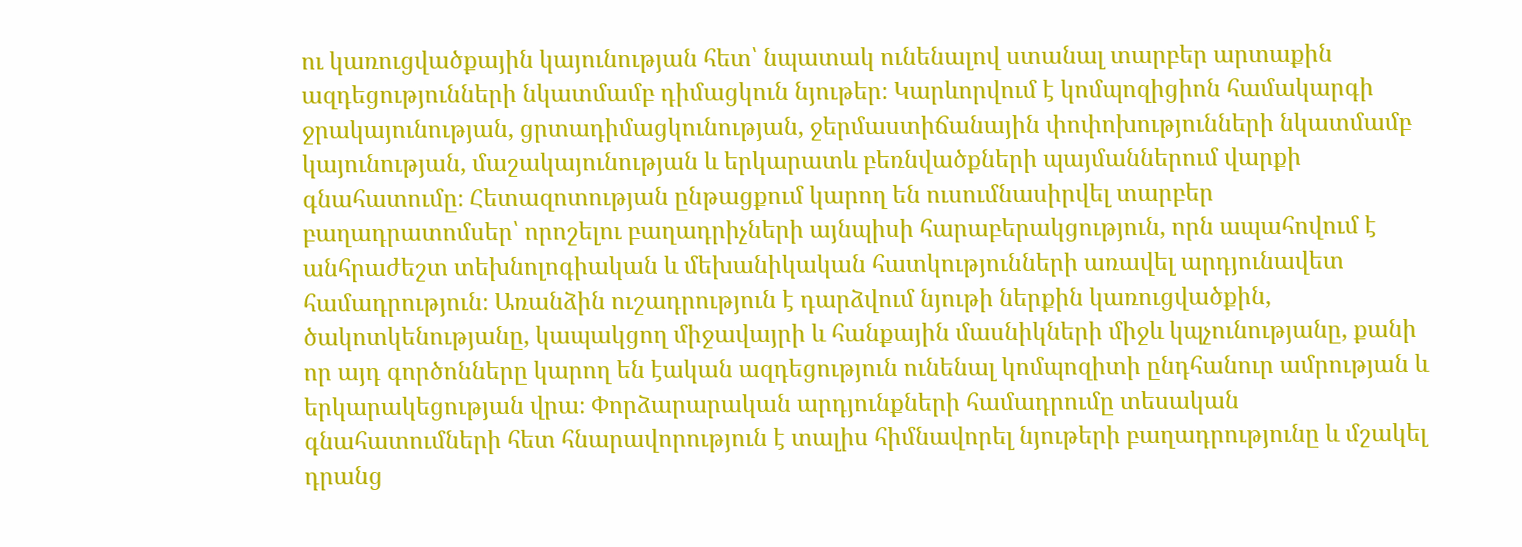ու կառուցվածքային կայունության հետ՝ նպատակ ունենալով ստանալ տարբեր արտաքին ազդեցությունների նկատմամբ դիմացկուն նյութեր։ Կարևորվում է կոմպոզիցիոն համակարգի ջրակայունության, ցրտադիմացկունության, ջերմաստիճանային փոփոխությունների նկատմամբ կայունության, մաշակայունության և երկարատև բեռնվածքների պայմաններում վարքի գնահատումը։ Հետազոտության ընթացքում կարող են ուսումնասիրվել տարբեր բաղադրատոմսեր՝ որոշելու բաղադրիչների այնպիսի հարաբերակցություն, որն ապահովում է անհրաժեշտ տեխնոլոգիական և մեխանիկական հատկությունների առավել արդյունավետ համադրություն։ Առանձին ուշադրություն է դարձվում նյութի ներքին կառուցվածքին, ծակոտկենությանը, կապակցող միջավայրի և հանքային մասնիկների միջև կպչունությանը, քանի որ այդ գործոնները կարող են էական ազդեցություն ունենալ կոմպոզիտի ընդհանուր ամրության և երկարակեցության վրա։ Փորձարարական արդյունքների համադրումը տեսական գնահատումների հետ հնարավորություն է տալիս հիմնավորել նյութերի բաղադրությունը և մշակել դրանց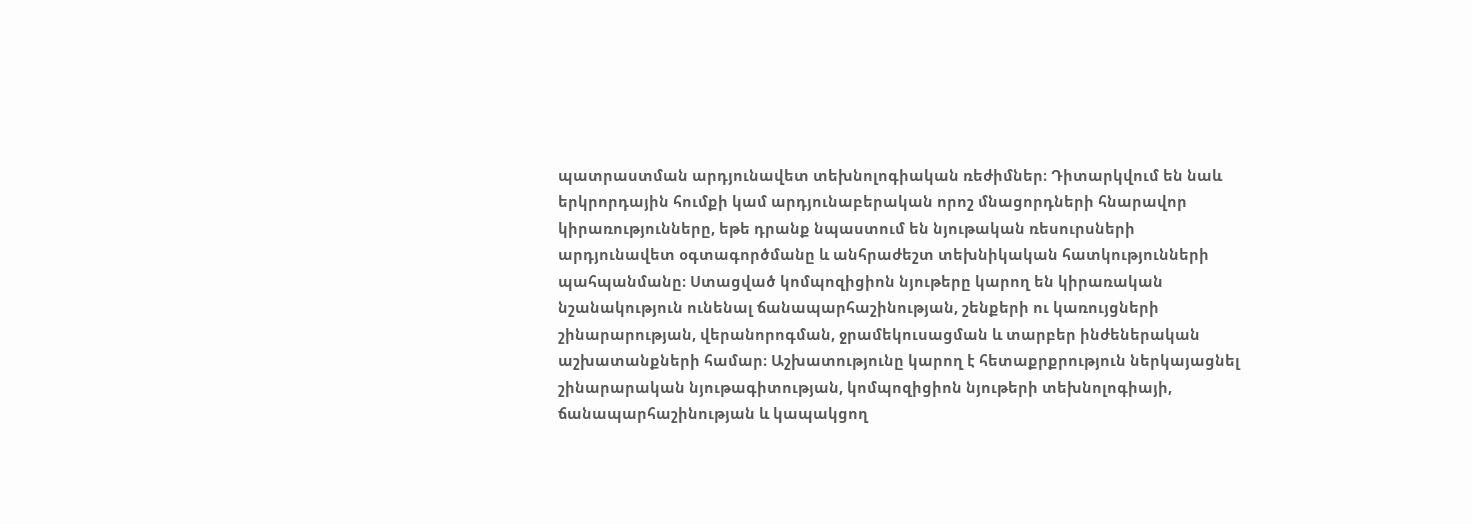պատրաստման արդյունավետ տեխնոլոգիական ռեժիմներ։ Դիտարկվում են նաև երկրորդային հումքի կամ արդյունաբերական որոշ մնացորդների հնարավոր կիրառությունները, եթե դրանք նպաստում են նյութական ռեսուրսների արդյունավետ օգտագործմանը և անհրաժեշտ տեխնիկական հատկությունների պահպանմանը։ Ստացված կոմպոզիցիոն նյութերը կարող են կիրառական նշանակություն ունենալ ճանապարհաշինության, շենքերի ու կառույցների շինարարության, վերանորոգման, ջրամեկուսացման և տարբեր ինժեներական աշխատանքների համար։ Աշխատությունը կարող է հետաքրքրություն ներկայացնել շինարարական նյութագիտության, կոմպոզիցիոն նյութերի տեխնոլոգիայի, ճանապարհաշինության և կապակցող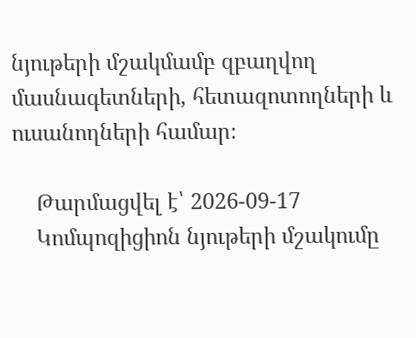նյութերի մշակմամբ զբաղվող մասնագետների, հետազոտողների և ուսանողների համար։

    Թարմացվել է՝ 2026-09-17
    Կոմպոզիցիոն նյութերի մշակումը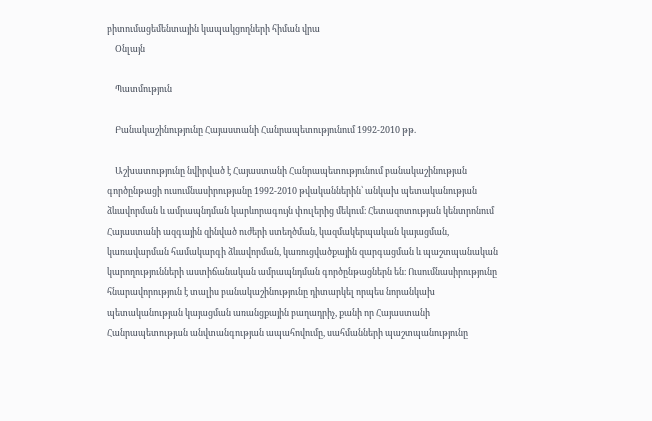բիտումացեմենտային կապակցողների հիման վրա
    Օնլայն

    Պատմություն

    Բանակաշինությունը Հայաստանի Հանրապետությունում 1992-2010 թթ.

    Աշխատությունը նվիրված է Հայաստանի Հանրապետությունում բանակաշինության գործընթացի ուսումնասիրությանը 1992-2010 թվականներին՝ անկախ պետականության ձևավորման և ամրապնդման կարևորագույն փուլերից մեկում։ Հետազոտության կենտրոնում Հայաստանի ազգային զինված ուժերի ստեղծման, կազմակերպական կայացման, կառավարման համակարգի ձևավորման, կառուցվածքային զարգացման և պաշտպանական կարողությունների աստիճանական ամրապնդման գործընթացներն են։ Ուսումնասիրությունը հնարավորություն է տալիս բանակաշինությունը դիտարկել որպես նորանկախ պետականության կայացման առանցքային բաղադրիչ, քանի որ Հայաստանի Հանրապետության անվտանգության ապահովումը, սահմանների պաշտպանությունը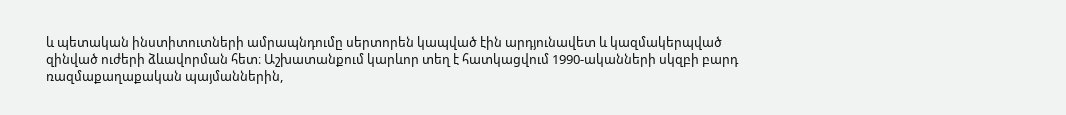և պետական ինստիտուտների ամրապնդումը սերտորեն կապված էին արդյունավետ և կազմակերպված զինված ուժերի ձևավորման հետ։ Աշխատանքում կարևոր տեղ է հատկացվում 1990-ականների սկզբի բարդ ռազմաքաղաքական պայմաններին,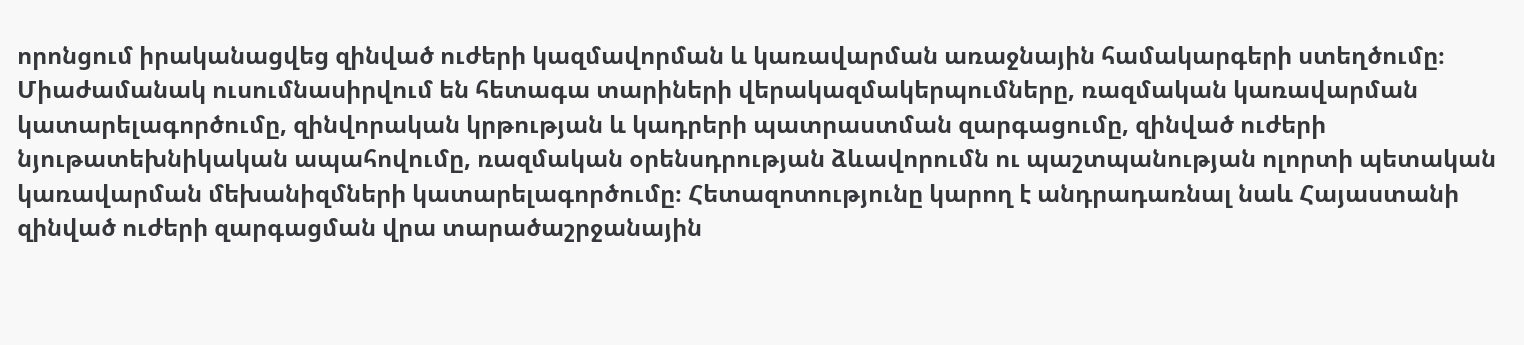որոնցում իրականացվեց զինված ուժերի կազմավորման և կառավարման առաջնային համակարգերի ստեղծումը։ Միաժամանակ ուսումնասիրվում են հետագա տարիների վերակազմակերպումները, ռազմական կառավարման կատարելագործումը, զինվորական կրթության և կադրերի պատրաստման զարգացումը, զինված ուժերի նյութատեխնիկական ապահովումը, ռազմական օրենսդրության ձևավորումն ու պաշտպանության ոլորտի պետական կառավարման մեխանիզմների կատարելագործումը։ Հետազոտությունը կարող է անդրադառնալ նաև Հայաստանի զինված ուժերի զարգացման վրա տարածաշրջանային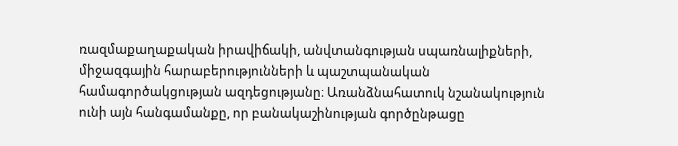ռազմաքաղաքական իրավիճակի, անվտանգության սպառնալիքների, միջազգային հարաբերությունների և պաշտպանական համագործակցության ազդեցությանը։ Առանձնահատուկ նշանակություն ունի այն հանգամանքը, որ բանակաշինության գործընթացը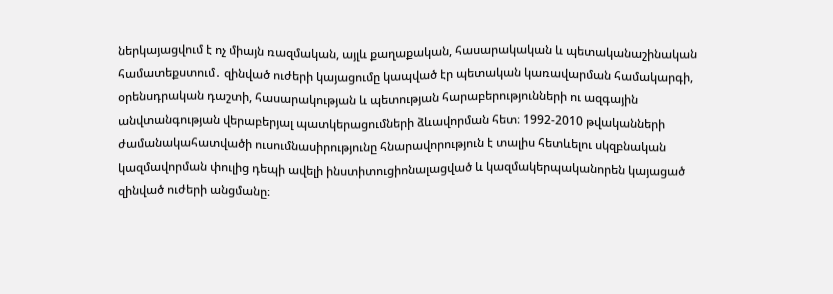ներկայացվում է ոչ միայն ռազմական, այլև քաղաքական, հասարակական և պետականաշինական համատեքստում․ զինված ուժերի կայացումը կապված էր պետական կառավարման համակարգի, օրենսդրական դաշտի, հասարակության և պետության հարաբերությունների ու ազգային անվտանգության վերաբերյալ պատկերացումների ձևավորման հետ։ 1992-2010 թվականների ժամանակահատվածի ուսումնասիրությունը հնարավորություն է տալիս հետևելու սկզբնական կազմավորման փուլից դեպի ավելի ինստիտուցիոնալացված և կազմակերպականորեն կայացած զինված ուժերի անցմանը։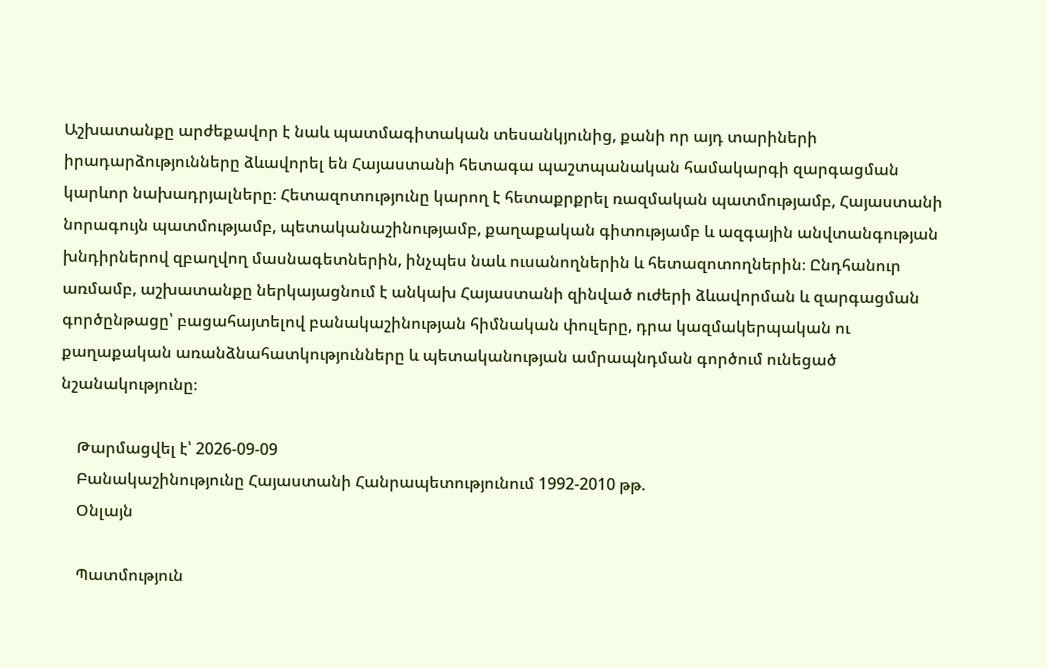Աշխատանքը արժեքավոր է նաև պատմագիտական տեսանկյունից, քանի որ այդ տարիների իրադարձությունները ձևավորել են Հայաստանի հետագա պաշտպանական համակարգի զարգացման կարևոր նախադրյալները։ Հետազոտությունը կարող է հետաքրքրել ռազմական պատմությամբ, Հայաստանի նորագույն պատմությամբ, պետականաշինությամբ, քաղաքական գիտությամբ և ազգային անվտանգության խնդիրներով զբաղվող մասնագետներին, ինչպես նաև ուսանողներին և հետազոտողներին։ Ընդհանուր առմամբ, աշխատանքը ներկայացնում է անկախ Հայաստանի զինված ուժերի ձևավորման և զարգացման գործընթացը՝ բացահայտելով բանակաշինության հիմնական փուլերը, դրա կազմակերպական ու քաղաքական առանձնահատկությունները և պետականության ամրապնդման գործում ունեցած նշանակությունը։

    Թարմացվել է՝ 2026-09-09
    Բանակաշինությունը Հայաստանի Հանրապետությունում 1992-2010 թթ.
    Օնլայն

    Պատմություն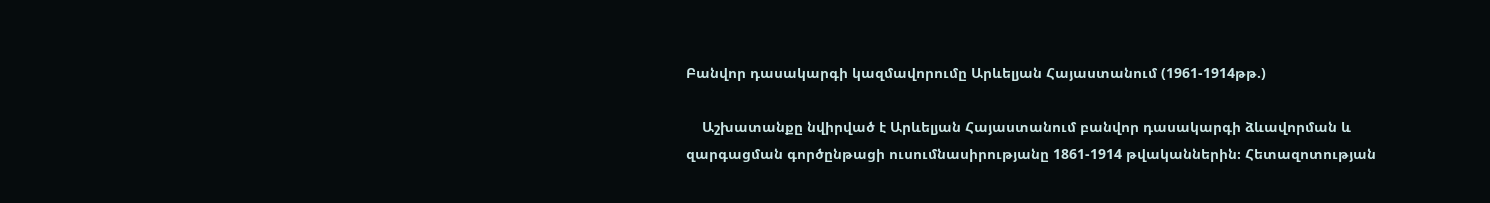Բանվոր դասակարգի կազմավորումը Արևելյան Հայաստանում (1961-1914թթ.)

    Աշխատանքը նվիրված է Արևելյան Հայաստանում բանվոր դասակարգի ձևավորման և զարգացման գործընթացի ուսումնասիրությանը 1861-1914 թվականներին։ Հետազոտության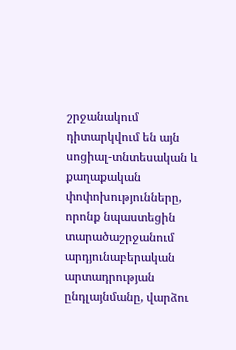շրջանակում դիտարկվում են այն սոցիալ-տնտեսական և քաղաքական փոփոխությունները, որոնք նպաստեցին տարածաշրջանում արդյունաբերական արտադրության ընդլայնմանը, վարձու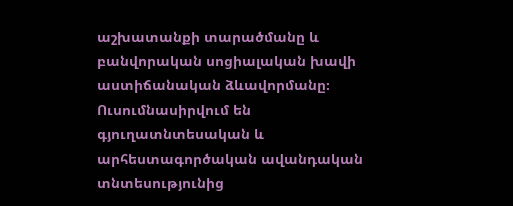աշխատանքի տարածմանը և բանվորական սոցիալական խավի աստիճանական ձևավորմանը։ Ուսումնասիրվում են գյուղատնտեսական և արհեստագործական ավանդական տնտեսությունից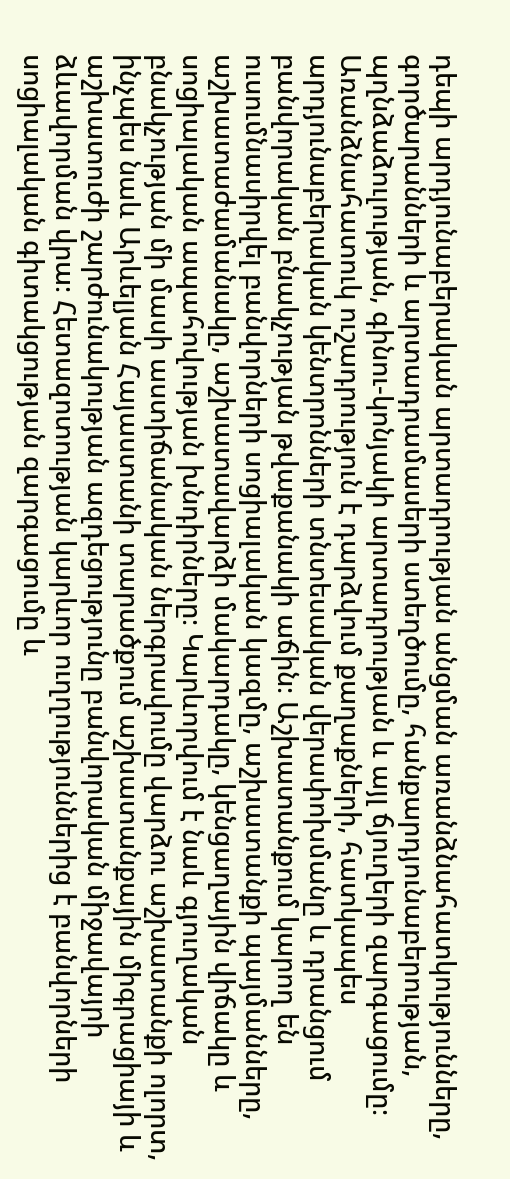դեպի արդյունաբերական արտադրության անցման առանձնահատկությունները, գործարանների և արտադրամասերի ստեղծումը, հանքարդյունաբերության, պղնձաձուլության, գինու-կոնյակի արտադրության և այլ ճյուղերի զարգացումը։ Առանձնահատուկ ուշադրություն է դարձվում քաղաքների, հատկապես արդյունաբերական կենտրոնների տնտեսական վերափոխմանը և դրանցում բանվորական բնակչության թվաքանակի աճին։ Աշխատանքում կարող են ուսումնասիրվել բանվորների սոցիալական կազմը, աշխատանքի պայմանները, աշխատաժամանակը, աշխատավարձի մակարդակը, կենցաղային վիճակը և սոցիալական ապահովության խնդիրները։ Կարևորվում է նաև գյուղական բնակչության մի մասի աստիճանական ներգրավումը վարձու աշխատանքի ոլորտ, ինչպես նաև Արևելյան Հայաստանի տարածքում աշխատանքային միգրացիայի և աշխատուժի շարժունակության ազդեցությունը բանվորական միջավայրի ձևավորման վրա։ Հետազոտության կարևոր ուղղություններից է բանվորների սոցիալական գիտակցության զարգացումը և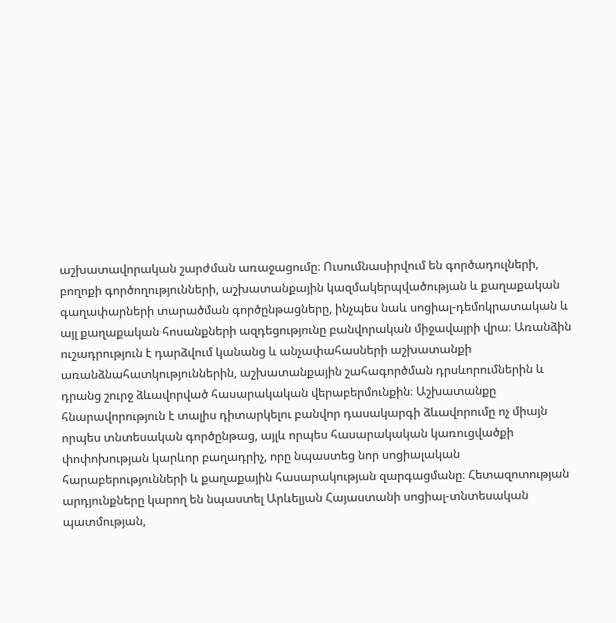աշխատավորական շարժման առաջացումը։ Ուսումնասիրվում են գործադուլների, բողոքի գործողությունների, աշխատանքային կազմակերպվածության և քաղաքական գաղափարների տարածման գործընթացները, ինչպես նաև սոցիալ-դեմոկրատական և այլ քաղաքական հոսանքների ազդեցությունը բանվորական միջավայրի վրա։ Առանձին ուշադրություն է դարձվում կանանց և անչափահասների աշխատանքի առանձնահատկություններին, աշխատանքային շահագործման դրսևորումներին և դրանց շուրջ ձևավորված հասարակական վերաբերմունքին։ Աշխատանքը հնարավորություն է տալիս դիտարկելու բանվոր դասակարգի ձևավորումը ոչ միայն որպես տնտեսական գործընթաց, այլև որպես հասարակական կառուցվածքի փոփոխության կարևոր բաղադրիչ, որը նպաստեց նոր սոցիալական հարաբերությունների և քաղաքային հասարակության զարգացմանը։ Հետազոտության արդյունքները կարող են նպաստել Արևելյան Հայաստանի սոցիալ-տնտեսական պատմության,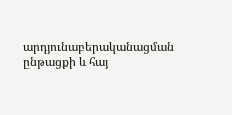արդյունաբերականացման ընթացքի և հայ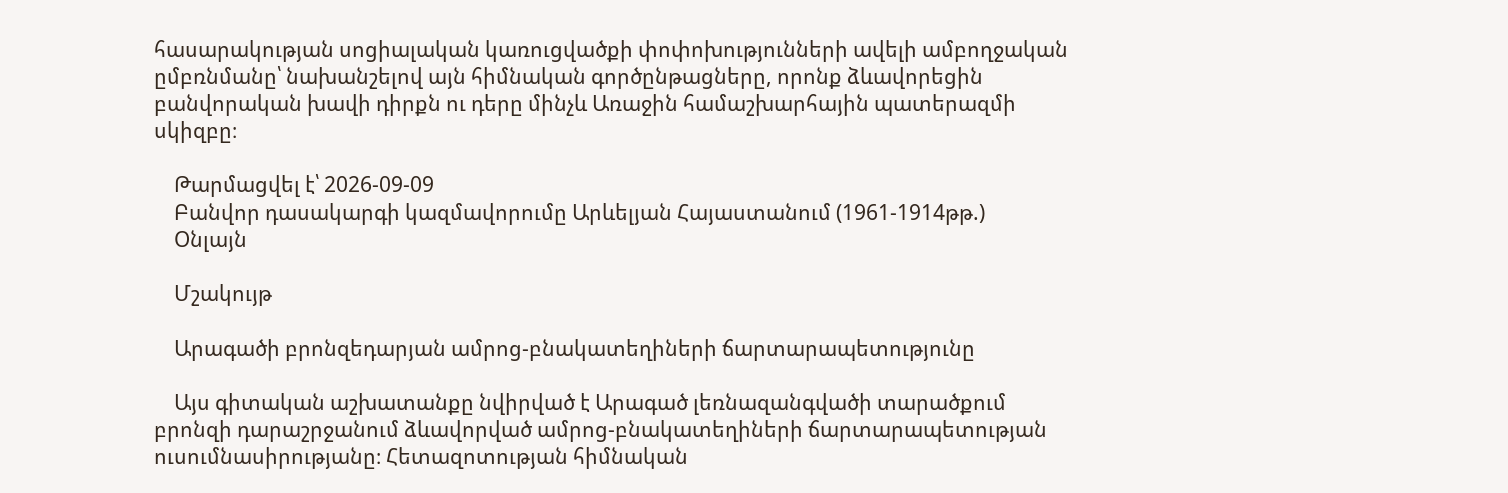հասարակության սոցիալական կառուցվածքի փոփոխությունների ավելի ամբողջական ըմբռնմանը՝ նախանշելով այն հիմնական գործընթացները, որոնք ձևավորեցին բանվորական խավի դիրքն ու դերը մինչև Առաջին համաշխարհային պատերազմի սկիզբը։

    Թարմացվել է՝ 2026-09-09
    Բանվոր դասակարգի կազմավորումը Արևելյան Հայաստանում (1961-1914թթ.)
    Օնլայն

    Մշակույթ

    Արագածի բրոնզեդարյան ամրոց-բնակատեղիների ճարտարապետությունը

    Այս գիտական աշխատանքը նվիրված է Արագած լեռնազանգվածի տարածքում բրոնզի դարաշրջանում ձևավորված ամրոց-բնակատեղիների ճարտարապետության ուսումնասիրությանը։ Հետազոտության հիմնական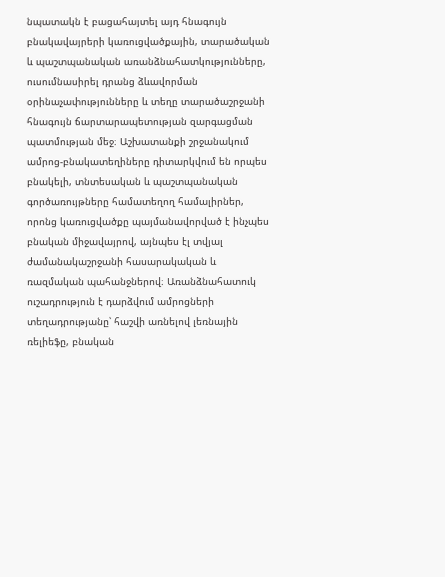նպատակն է բացահայտել այդ հնագույն բնակավայրերի կառուցվածքային, տարածական և պաշտպանական առանձնահատկությունները, ուսումնասիրել դրանց ձևավորման օրինաչափությունները և տեղը տարածաշրջանի հնագույն ճարտարապետության զարգացման պատմության մեջ։ Աշխատանքի շրջանակում ամրոց-բնակատեղիները դիտարկվում են որպես բնակելի, տնտեսական և պաշտպանական գործառույթները համատեղող համալիրներ, որոնց կառուցվածքը պայմանավորված է ինչպես բնական միջավայրով, այնպես էլ տվյալ ժամանակաշրջանի հասարակական և ռազմական պահանջներով։ Առանձնահատուկ ուշադրություն է դարձվում ամրոցների տեղադրությանը՝ հաշվի առնելով լեռնային ռելիեֆը, բնական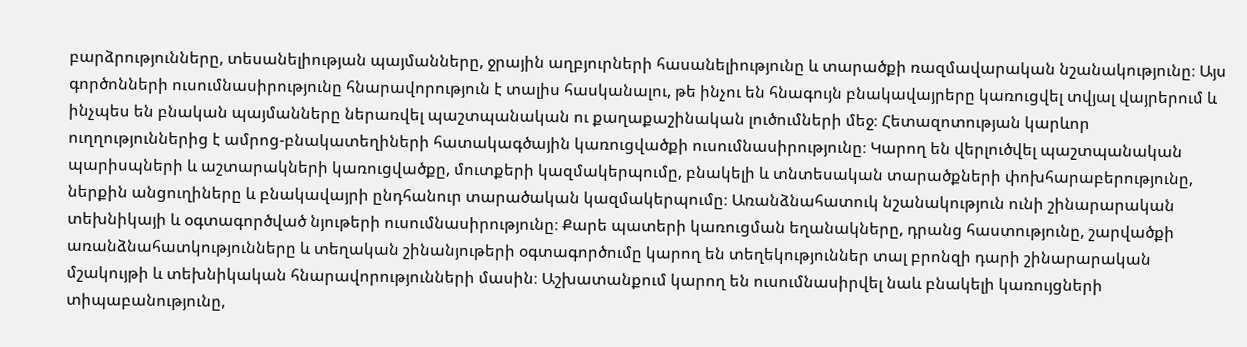բարձրությունները, տեսանելիության պայմանները, ջրային աղբյուրների հասանելիությունը և տարածքի ռազմավարական նշանակությունը։ Այս գործոնների ուսումնասիրությունը հնարավորություն է տալիս հասկանալու, թե ինչու են հնագույն բնակավայրերը կառուցվել տվյալ վայրերում և ինչպես են բնական պայմանները ներառվել պաշտպանական ու քաղաքաշինական լուծումների մեջ։ Հետազոտության կարևոր ուղղություններից է ամրոց-բնակատեղիների հատակագծային կառուցվածքի ուսումնասիրությունը։ Կարող են վերլուծվել պաշտպանական պարիսպների և աշտարակների կառուցվածքը, մուտքերի կազմակերպումը, բնակելի և տնտեսական տարածքների փոխհարաբերությունը, ներքին անցուղիները և բնակավայրի ընդհանուր տարածական կազմակերպումը։ Առանձնահատուկ նշանակություն ունի շինարարական տեխնիկայի և օգտագործված նյութերի ուսումնասիրությունը։ Քարե պատերի կառուցման եղանակները, դրանց հաստությունը, շարվածքի առանձնահատկությունները և տեղական շինանյութերի օգտագործումը կարող են տեղեկություններ տալ բրոնզի դարի շինարարական մշակույթի և տեխնիկական հնարավորությունների մասին։ Աշխատանքում կարող են ուսումնասիրվել նաև բնակելի կառույցների տիպաբանությունը,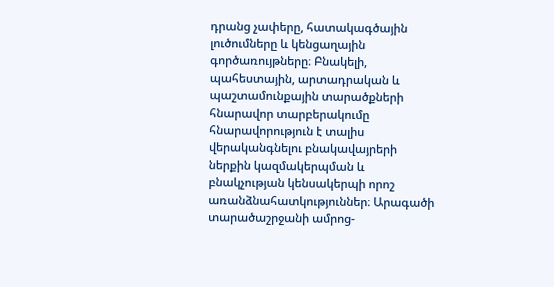դրանց չափերը, հատակագծային լուծումները և կենցաղային գործառույթները։ Բնակելի, պահեստային, արտադրական և պաշտամունքային տարածքների հնարավոր տարբերակումը հնարավորություն է տալիս վերականգնելու բնակավայրերի ներքին կազմակերպման և բնակչության կենսակերպի որոշ առանձնահատկություններ։ Արագածի տարածաշրջանի ամրոց-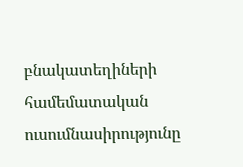բնակատեղիների համեմատական ուսումնասիրությունը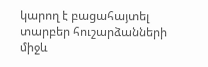կարող է բացահայտել տարբեր հուշարձանների միջև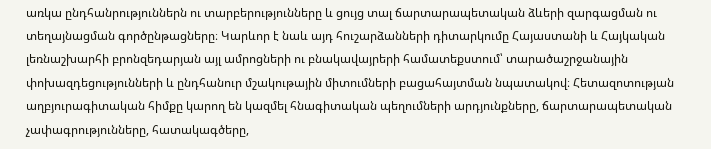առկա ընդհանրություններն ու տարբերությունները և ցույց տալ ճարտարապետական ձևերի զարգացման ու տեղայնացման գործընթացները։ Կարևոր է նաև այդ հուշարձանների դիտարկումը Հայաստանի և Հայկական լեռնաշխարհի բրոնզեդարյան այլ ամրոցների ու բնակավայրերի համատեքստում՝ տարածաշրջանային փոխազդեցությունների և ընդհանուր մշակութային միտումների բացահայտման նպատակով։ Հետազոտության աղբյուրագիտական հիմքը կարող են կազմել հնագիտական պեղումների արդյունքները, ճարտարապետական չափագրությունները, հատակագծերը,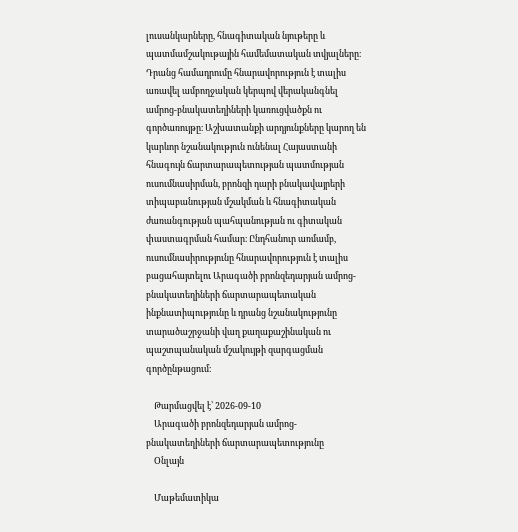լուսանկարները, հնագիտական նյութերը և պատմամշակութային համեմատական տվյալները։ Դրանց համադրումը հնարավորություն է տալիս առավել ամբողջական կերպով վերականգնել ամրոց-բնակատեղիների կառուցվածքն ու գործառույթը։ Աշխատանքի արդյունքները կարող են կարևոր նշանակություն ունենալ Հայաստանի հնագույն ճարտարապետության պատմության ուսումնասիրման, բրոնզի դարի բնակավայրերի տիպաբանության մշակման և հնագիտական ժառանգության պահպանության ու գիտական փաստագրման համար։ Ընդհանուր առմամբ, ուսումնասիրությունը հնարավորություն է տալիս բացահայտելու Արագածի բրոնզեդարյան ամրոց-բնակատեղիների ճարտարապետական ինքնատիպությունը և դրանց նշանակությունը տարածաշրջանի վաղ քաղաքաշինական ու պաշտպանական մշակույթի զարգացման գործընթացում։

    Թարմացվել է՝ 2026-09-10
    Արագածի բրոնզեդարյան ամրոց-բնակատեղիների ճարտարապետությունը
    Օնլայն

    Մաթեմատիկա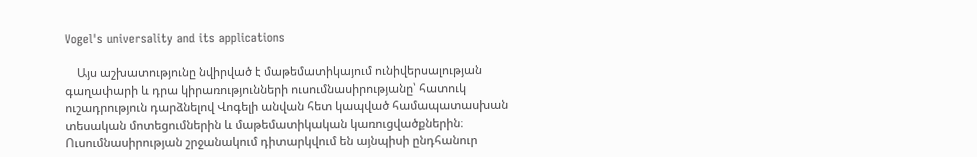Vogel's universality and its applications

    Այս աշխատությունը նվիրված է մաթեմատիկայում ունիվերսալության գաղափարի և դրա կիրառությունների ուսումնասիրությանը՝ հատուկ ուշադրություն դարձնելով Վոգելի անվան հետ կապված համապատասխան տեսական մոտեցումներին և մաթեմատիկական կառուցվածքներին։ Ուսումնասիրության շրջանակում դիտարկվում են այնպիսի ընդհանուր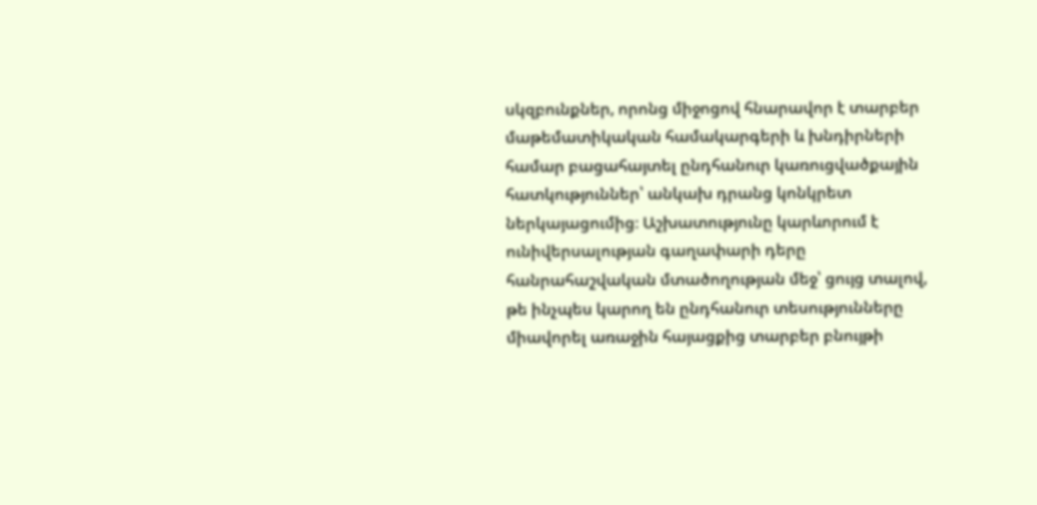սկզբունքներ, որոնց միջոցով հնարավոր է տարբեր մաթեմատիկական համակարգերի և խնդիրների համար բացահայտել ընդհանուր կառուցվածքային հատկություններ՝ անկախ դրանց կոնկրետ ներկայացումից։ Աշխատությունը կարևորում է ունիվերսալության գաղափարի դերը հանրահաշվական մտածողության մեջ՝ ցույց տալով, թե ինչպես կարող են ընդհանուր տեսությունները միավորել առաջին հայացքից տարբեր բնույթի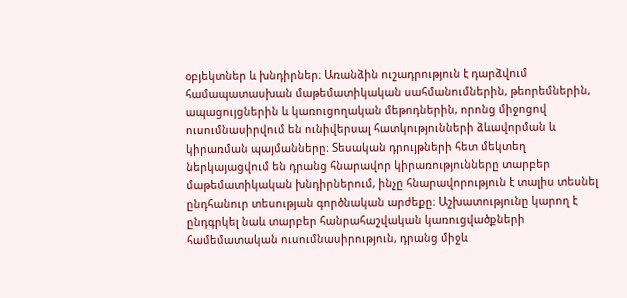օբյեկտներ և խնդիրներ։ Առանձին ուշադրություն է դարձվում համապատասխան մաթեմատիկական սահմանումներին, թեորեմներին, ապացույցներին և կառուցողական մեթոդներին, որոնց միջոցով ուսումնասիրվում են ունիվերսալ հատկությունների ձևավորման և կիրառման պայմանները։ Տեսական դրույթների հետ մեկտեղ ներկայացվում են դրանց հնարավոր կիրառությունները տարբեր մաթեմատիկական խնդիրներում, ինչը հնարավորություն է տալիս տեսնել ընդհանուր տեսության գործնական արժեքը։ Աշխատությունը կարող է ընդգրկել նաև տարբեր հանրահաշվական կառուցվածքների համեմատական ուսումնասիրություն, դրանց միջև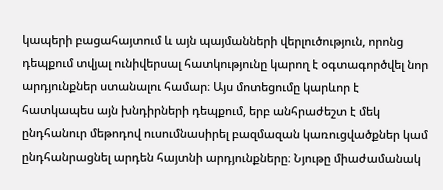կապերի բացահայտում և այն պայմանների վերլուծություն, որոնց դեպքում տվյալ ունիվերսալ հատկությունը կարող է օգտագործվել նոր արդյունքներ ստանալու համար։ Այս մոտեցումը կարևոր է հատկապես այն խնդիրների դեպքում, երբ անհրաժեշտ է մեկ ընդհանուր մեթոդով ուսումնասիրել բազմազան կառուցվածքներ կամ ընդհանրացնել արդեն հայտնի արդյունքները։ Նյութը միաժամանակ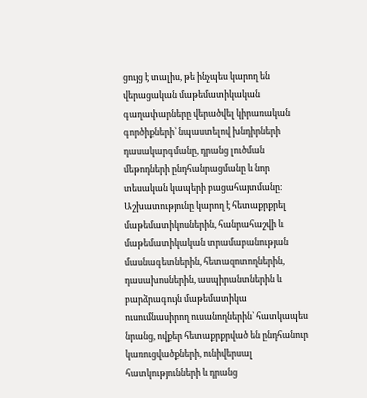ցույց է տալիս, թե ինչպես կարող են վերացական մաթեմատիկական գաղափարները վերածվել կիրառական գործիքների՝ նպաստելով խնդիրների դասակարգմանը, դրանց լուծման մեթոդների ընդհանրացմանը և նոր տեսական կապերի բացահայտմանը։ Աշխատությունը կարող է հետաքրքրել մաթեմատիկոսներին, հանրահաշվի և մաթեմատիկական տրամաբանության մասնագետներին, հետազոտողներին, դասախոսներին, ասպիրանտներին և բարձրագույն մաթեմատիկա ուսումնասիրող ուսանողներին՝ հատկապես նրանց, ովքեր հետաքրքրված են ընդհանուր կառուցվածքների, ունիվերսալ հատկությունների և դրանց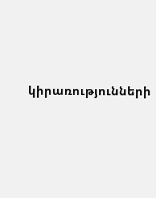կիրառությունների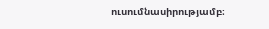ուսումնասիրությամբ։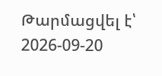Թարմացվել է՝ 2026-09-20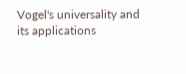Vogel's universality and its applications